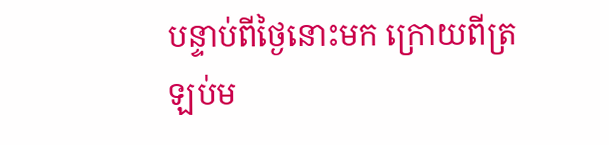បន្ទាប់ពីថ្ងៃនោះមក ក្រោយពីត្រឡប់ម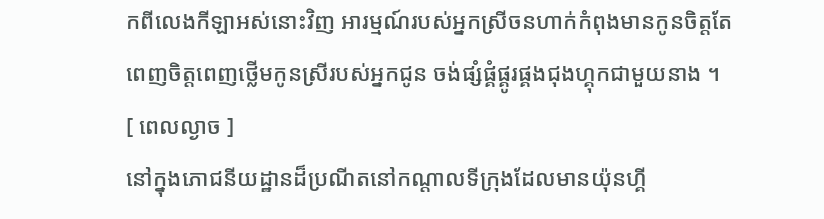កពីលេងកីឡាអស់នោះវិញ អារម្មណ៍របស់អ្នកស្រីចនហាក់កំពុងមានកូនចិត្តតែពេញចិត្តពេញថ្លើមកូនស្រីរបស់អ្នកជូន ចង់ផ្សំផ្គំផ្គូរផ្គងជុងហ្គុកជាមួយនាង ។
[ ពេលល្ងាច ]
នៅក្នុងភោជនីយដ្ឋានដ៏ប្រណីតនៅកណ្ដាលទីក្រុងដែលមានយ៉ុនហ្គី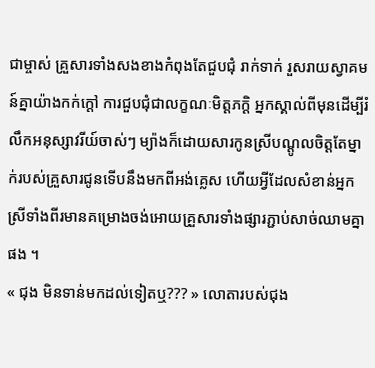ជាម្ចាស់ គ្រួសារទាំងសងខាងកំពុងតែជួបជុំ រាក់ទាក់ រួសរាយស្វាគមន៍គ្នាយ៉ាងកក់ក្តៅ ការជួបជុំជាលក្ខណៈមិត្តភក្តិ អ្នកស្គាល់ពីមុនដើម្បីរំលឹកអនុស្សាវរីយ៍ចាស់ៗ ម្យ៉ាងក៏ដោយសារកូនស្រីបណ្ដូលចិត្តតែម្នាក់របស់គ្រួសារជូនទើបនឹងមកពីអង់គ្លេស ហើយអ្វីដែលសំខាន់អ្នកស្រីទាំងពីរមានគម្រោងចង់អោយគ្រួសារទាំងផ្សារភ្ជាប់សាច់ឈាមគ្នាផង ។
« ជុង មិនទាន់មកដល់ទៀតឬ??? » លោតារបស់ជុង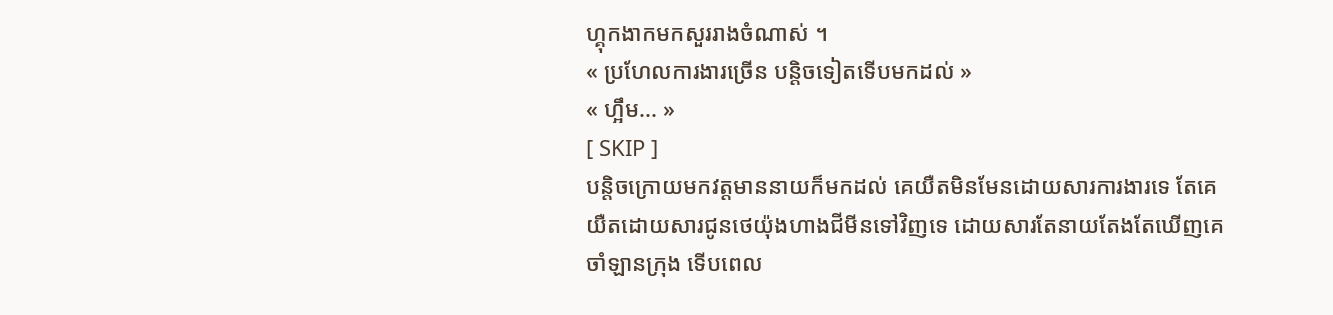ហ្គុកងាកមកសួររាងចំណាស់ ។
« ប្រហែលការងារច្រើន បន្តិចទៀតទើបមកដល់ »
« ហ្អឹម... »
[ SKIP ]
បន្តិចក្រោយមកវត្តមាននាយក៏មកដល់ គេយឺតមិនមែនដោយសារការងារទេ តែគេយឺតដោយសារជូនថេយ៉ុងហាងជីមីនទៅវិញទេ ដោយសារតែនាយតែងតែឃើញគេចាំឡានក្រុង ទើបពេល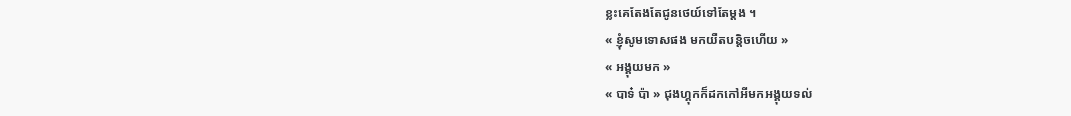ខ្លះគេតែងតែជូនថេយ៍ទៅតែម្ដង ។
« ខ្ញុំសូមទោសផង មកយឺតបន្តិចហើយ »
« អង្គុយមក »
« បាទ៎ ប៉ា » ជុងហ្គុកក៏ដកកៅអីមកអង្គុយទល់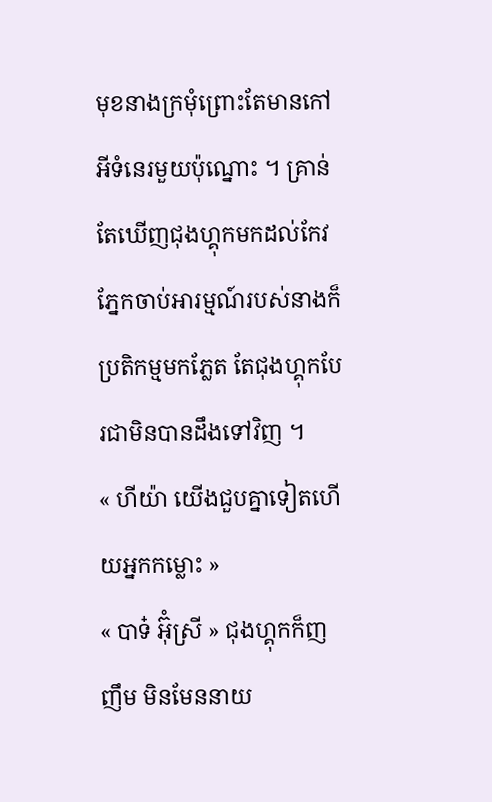មុខនាងក្រមុំព្រោះតែមានកៅអីទំនេរមួយប៉ុណ្នោះ ។ គ្រាន់តែឃើញជុងហ្គុកមកដល់កែវភ្នែកចាប់អារម្មណ៍របស់នាងក៏ប្រតិកម្មមកភ្លែត តែជុងហ្គុកបែរជាមិនបានដឹងទៅវិញ ។
« ហីយ៉ា យើងជួបគ្នាទៀតហើយអ្នកកម្លោះ »
« បាទ៎ អ៊ុំស្រី » ជុងហ្គុកក៏ញញឹម មិនមែននាយ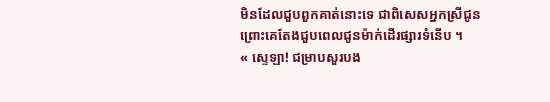មិនដែលជួបពួកគាត់នោះទេ ជាពិសេសអ្នកស្រីជូន ព្រោះគេតែងជួបពេលជូនម៉ាក់ដើរផ្សារទំនើប ។
« ស្ទេឡា! ជម្រាបសួរបង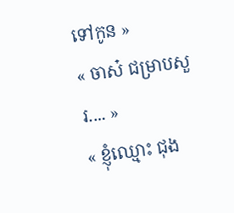ទៅកូន »
« ចាស៎ ជម្រាបសួរ.... »
« ខ្ញុំឈ្មោះ ជុង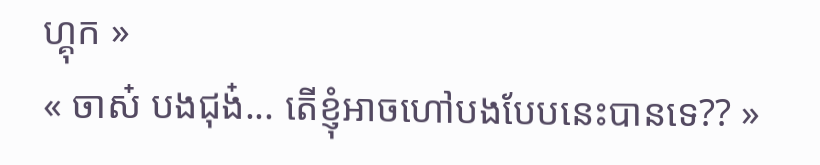ហ្គុក »
« ចាស៎ បងជុង៎... តើខ្ញុំអាចហៅបងបែបនេះបានទេ?? »